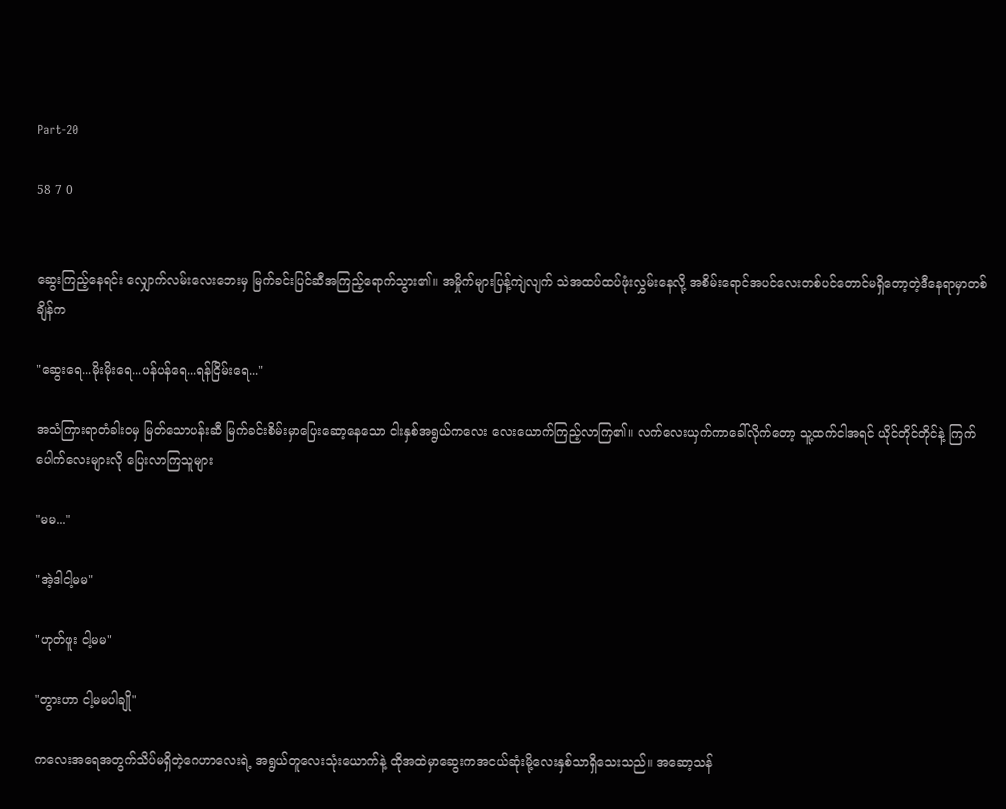Part-20

58 7 0


ဆွေးကြည့်နေရင်း လျှောက်လမ်းလေးဘေးမှ မြက်ခင်းပြင်ဆီအကြည့်ရောက်သွား၏။ အမှိုက်များပြန့်ကျဲလျက် သဲအထပ်ထပ်ဖုံးလွှမ်းနေလို့ အစိမ်းရောင်အပင်လေးတစ်ပင်တောင်မရှိတော့တဲ့ဒီနေရာမှာတစ်ချိန်က

"ဆွေးရေ...မိုးမိုးရေ...ပန်ပန်ရေ...ရန်ငြိမ်းရေ..."

အသံကြားရာတံခါးဝမှ မြတ်သောပန်းဆီ မြက်ခင်းစိမ်းမှာပြေးဆော့နေသော ငါးနှစ်အရွယ်ကလေး လေးယောက်ကြည့်လာကြ၏။ လက်လေးယှက်ကာခေါ်လိုက်တော့ သူ့ထက်ငါအရင် ယိုင်တိုင်တိုင်နဲ့ ကြက်ပေါက်လေးများလို ပြေးလာကြသူများ

"မမ..."

"အဲ့ဒါငါ့မမ"

"ဟုတ်ဖူး ငါ့မမ"

"တွားဟာ ငါ့မမပါချို"

ကလေးအရေအတွက်သိပ်မရှိတဲ့ဂေဟာလေးရဲ့ အရွယ်တူလေးသုံးယောက်နဲ့ ထိုအထဲမှာဆွေးကအငယ်ဆုံးမို့လေးနှစ်သာရှိသေးသည်။ အဆော့သန်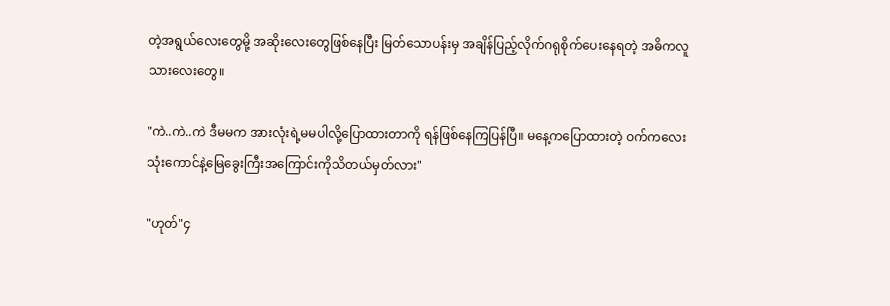တဲ့အရွယ်လေးတွေမို့ အဆိုးလေးတွေဖြစ်နေပြီး မြတ်သောပန်းမှ အချိန်ပြည့်လိုက်ဂရုစိုက်ပေးနေရတဲ့ အဓိကလူသားလေးတွေ။

"ကဲ..ကဲ..ကဲ ဒီမမက အားလုံးရဲ့မမပါလို့ပြောထားတာကို ရန်ဖြစ်နေကြပြန်ပြီ။ မနေ့ကပြောထားတဲ့ ဝက်ကလေးသုံးကောင်နဲ့မြေခွေးကြီးအကြောင်းကိုသိတယ်မှတ်လား"

"ဟုတ်"၄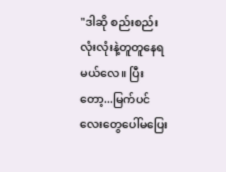"ဒါဆို စည်းစည်းလုံးလုံးနဲ့တူတူနေရမယ်လေ။ ပြီးတော့...မြက်ပင်လေးတွေပေါ်မပြေး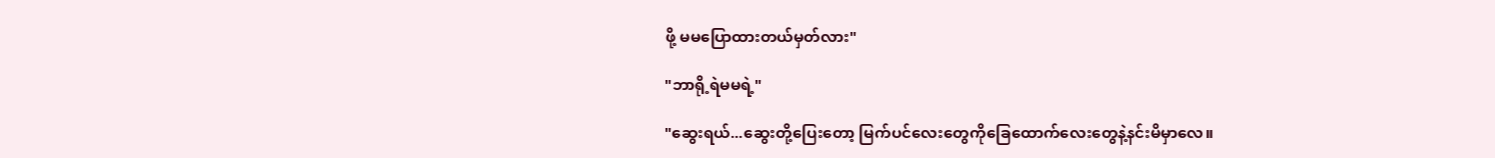ဖို့ မမပြောထားတယ်မှတ်လား"

"ဘာရို့ရဲမမရဲ့"

"ဆွေးရယ်...ဆွေးတို့ပြေးတော့ မြက်ပင်လေးတွေကိုခြေထောက်လေးတွေနဲ့နင်းမိမှာလေ။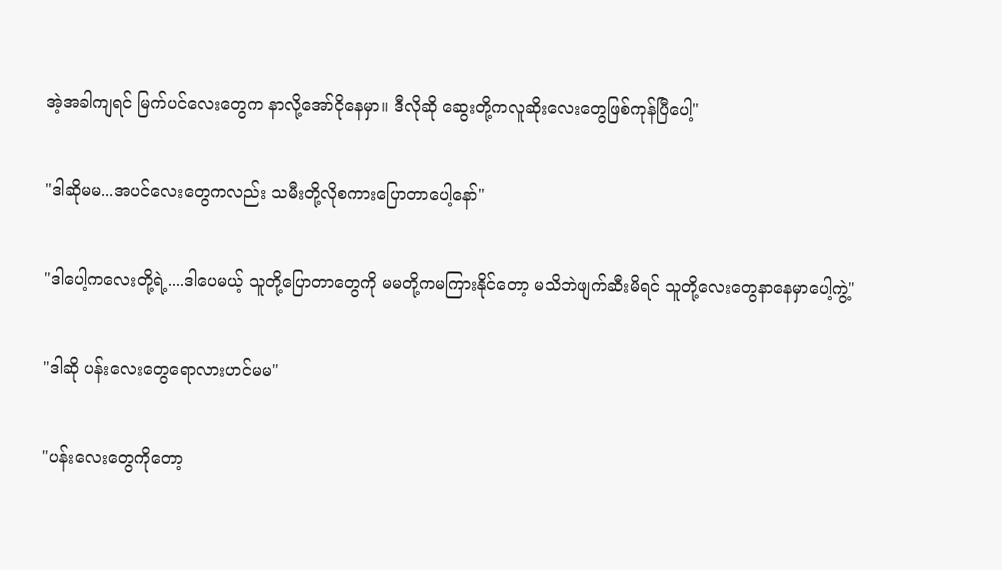အဲ့အခါကျရင် မြက်ပင်လေးတွေက နာလို့အော်ငိုနေမှာ။ ဒီလိုဆို ဆွေးတို့ကလူဆိုးလေးတွေဖြစ်ကုန်ပြီပေါ့"

"ဒါဆိုမမ...အပင်လေးတွေကလည်း သမီးတို့လိုစကားပြောတာပေါ့နော်"

"ဒါပေါ့ကလေးတို့ရဲ့....ဒါပေမယ့် သူတို့ပြောတာတွေကို မမတို့ကမကြားနိုင်တော့ မသိဘဲဖျက်ဆီးမိရင် သူတို့လေးတွေနာနေမှာပေါ့ကွဲ့"

"ဒါဆို ပန်းလေးတွေရောလားဟင်မမ"

"ပန်းလေးတွေကိုတော့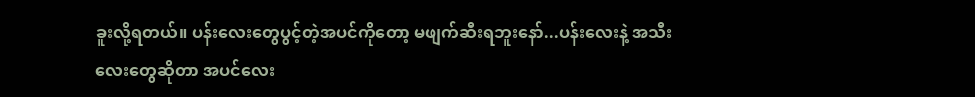ခူးလို့ရတယ်။ ပန်းလေးတွေပွင့်တဲ့အပင်ကိုတော့ မဖျက်ဆီးရဘူးနော်...ပန်းလေးနဲ့ အသီးလေးတွေဆိုတာ အပင်လေး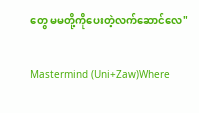တွေ မမတို့ကိုပေးတဲ့လက်ဆောင်လေ"

Mastermind (Uni+Zaw)Where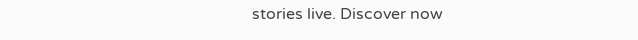stories live. Discover now